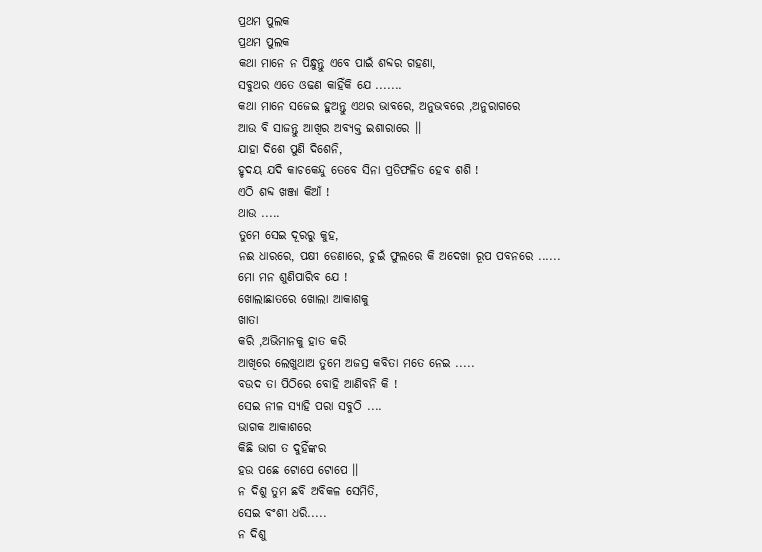ପ୍ରଥମ ପୁଲକ
ପ୍ରଥମ ପୁଲକ
କଥା ମାନେ ନ ପିନ୍ଧୁନ୍ତୁ ଏବେ ପାଇଁ ଶବ୍ଦର ଗହଣା,
ସବୁଥର ଏତେ ଓଢଣ କାହିଁକି ଯେ .......
କଥା ମାନେ ସଜେଇ ହୁଅନ୍ତୁ ଏଥର ଭାବରେ, ଅନୁଭବରେ ,ଅନୁରାଗରେ
ଆଉ ବି ସାଜନ୍ତୁ ଆଖିର ଅବ୍ଯକ୍ତ ଇଶାରାରେ ।।
ଯାହା ଦିଶେ ପୁଣି ଦିଶେନି,
ହୃଦୟ ଯଦି କାଚକେନ୍ଦୁ ତେବେ ସିନା ପ୍ରତିଫଳିତ ହେବ ଶଶି !
ଏଠି ଶବ୍ଦ ଖଞ୍ଜା କିଆଁ !
ଥାଉ .....
ତୁମେ ସେଇ ଦୂରରୁ କୁହ,
ନଈ ଧାରରେ, ପକ୍ଷୀ ଡେଣାରେ, ଚୁଇଁ ଫୁଲରେ କି ଅଦେଖା ରୂପ ପବନରେ ......
ମୋ ମନ ଶୁଣିପାରିବ ଯେ !
ଖୋଲାଛାତରେ ଖୋଲା ଆକାଶକୁ
ଖାତା
କରି ,ଅଭିମାନକୁ ହାତ କରି
ଆଖିରେ ଲେଖୁଥାଅ ତୁମେ ଅଜସ୍ର କବିତା ମତେ ନେଇ .....
ବଉଦ ତା ପିଠିରେ ବୋହି ଆଣିବନି କି !
ସେଇ ନୀଳ ସ୍ଯାହି ପରା ସବୁଠି ....
ଭାଗକ ଆକାଶରେ
କିଛି ଭାଗ ତ ଦୁହିଁଙ୍କର
ହଉ ପଛେ ଟୋପେ ଟୋପେ ।।
ନ ଦିଶୁ ତୁମ ଛବି ଅବିକଳ ସେମିତି,
ସେଇ ବଂଶୀ ଧରି.....
ନ ଦିଶୁ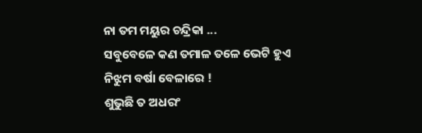ନା ତମ ମୟୁର ଚନ୍ଦ୍ରିକା ...
ସବୁବେଳେ କଣ ତମାଳ ତଳେ ଭେଟି ହୁଏ
ନିଝୁମ ବର୍ଷା ବେଳାରେ !
ଶୁଭୁଛି ତ ଅଧରଂ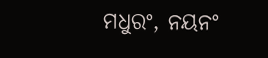ମଧୁରଂ, ନୟନଂ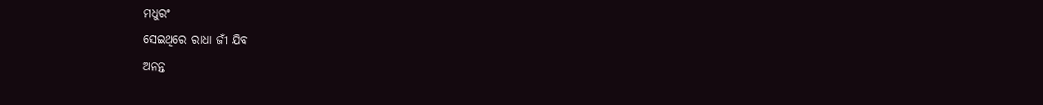ମଧୁରଂ
ସେଇଥିରେ ରାଧା ଜୀଁ ଯିବ
ଅନନ୍ତ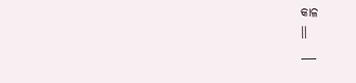କାଳ
।।
___